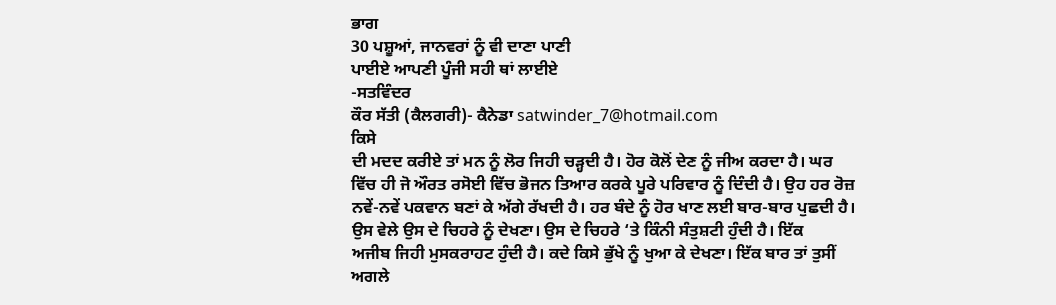ਭਾਗ
30 ਪਸ਼ੂਆਂ, ਜਾਨਵਰਾਂ ਨੂੰ ਵੀ ਦਾਣਾ ਪਾਣੀ
ਪਾਈਏ ਆਪਣੀ ਪੂੰਜੀ ਸਹੀ ਥਾਂ ਲਾਈਏ
-ਸਤਵਿੰਦਰ
ਕੌਰ ਸੱਤੀ (ਕੈਲਗਰੀ)- ਕੈਨੇਡਾ satwinder_7@hotmail.com
ਕਿਸੇ
ਦੀ ਮਦਦ ਕਰੀਏ ਤਾਂ ਮਨ ਨੂੰ ਲੋਰ ਜਿਹੀ ਚੜ੍ਹਦੀ ਹੈ। ਹੋਰ ਕੋਲੋਂ ਦੇਣ ਨੂੰ ਜੀਅ ਕਰਦਾ ਹੈ। ਘਰ
ਵਿੱਚ ਹੀ ਜੋ ਔਰਤ ਰਸੋਈ ਵਿੱਚ ਭੋਜਨ ਤਿਆਰ ਕਰਕੇ ਪੂਰੇ ਪਰਿਵਾਰ ਨੂੰ ਦਿੰਦੀ ਹੈ। ਉਹ ਹਰ ਰੋਜ਼
ਨਵੇਂ-ਨਵੇਂ ਪਕਵਾਨ ਬਣਾਂ ਕੇ ਅੱਗੇ ਰੱਖਦੀ ਹੈ। ਹਰ ਬੰਦੇ ਨੂੰ ਹੋਰ ਖਾਣ ਲਈ ਬਾਰ-ਬਾਰ ਪੁਛਦੀ ਹੈ।
ਉਸ ਵੇਲੇ ਉਸ ਦੇ ਚਿਹਰੇ ਨੂੰ ਦੇਖਣਾ। ਉਸ ਦੇ ਚਿਹਰੇ ‘ਤੇ ਕਿੰਨੀ ਸੰਤੁਸ਼ਟੀ ਹੁੰਦੀ ਹੈ। ਇੱਕ
ਅਜੀਬ ਜਿਹੀ ਮੁਸਕਰਾਹਟ ਹੁੰਦੀ ਹੈ। ਕਦੇ ਕਿਸੇ ਭੁੱਖੇ ਨੂੰ ਖੁਆ ਕੇ ਦੇਖਣਾ। ਇੱਕ ਬਾਰ ਤਾਂ ਤੁਸੀਂ
ਅਗਲੇ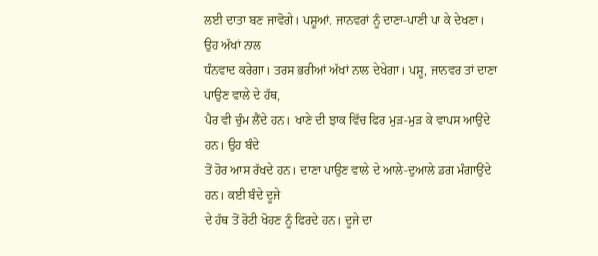ਲਈ ਦਾਤਾ ਬਣ ਜਾਵੋਗੇ। ਪਸ਼ੂਆਂ. ਜਾਨਵਰਾਂ ਨੂੰ ਦਾਣਾ-ਪਾਣੀ ਪਾ ਕੇ ਦੇਖਣਾ। ਉਹ ਅੱਖਾਂ ਨਾਲ
ਧੰਨਵਾਦ ਕਰੇਗਾ। ਤਰਸ ਭਰੀਆਂ ਅੱਖਾਂ ਨਾਲ ਦੇਖੇਗਾ। ਪਸ਼ੂ, ਜਾਨਵਰ ਤਾਂ ਦਾਣਾ ਪਾਉਣ ਵਾਲੇ ਦੇ ਹੱਥ,
ਪੈਰ ਵੀ ਚੁੰਮ ਲੈਂਦੇ ਹਨ। ਖਾਣੇ ਦੀ ਝਾਕ ਵਿੱਚ ਫਿਰ ਮੁੜ-ਮੁੜ ਕੇ ਵਾਪਸ ਆਉਂਦੇ ਹਨ। ਉਹ ਬੰਦੇ
ਤੋਂ ਹੋਰ ਆਸ ਰੱਖਦੇ ਹਨ। ਦਾਣਾ ਪਾਉਣ ਵਾਲੇ ਦੇ ਆਲੇ-ਦੁਆਲੇ ਡਗ ਮੰਗਾਉਂਦੇ ਹਨ। ਕਈ ਬੰਦੇ ਦੂਜੇ
ਦੇ ਹੱਥ ਤੋਂ ਰੋਟੀ ਖੋਹਣ ਨੂੰ ਫਿਰਦੇ ਹਨ। ਦੂਜੇ ਦਾ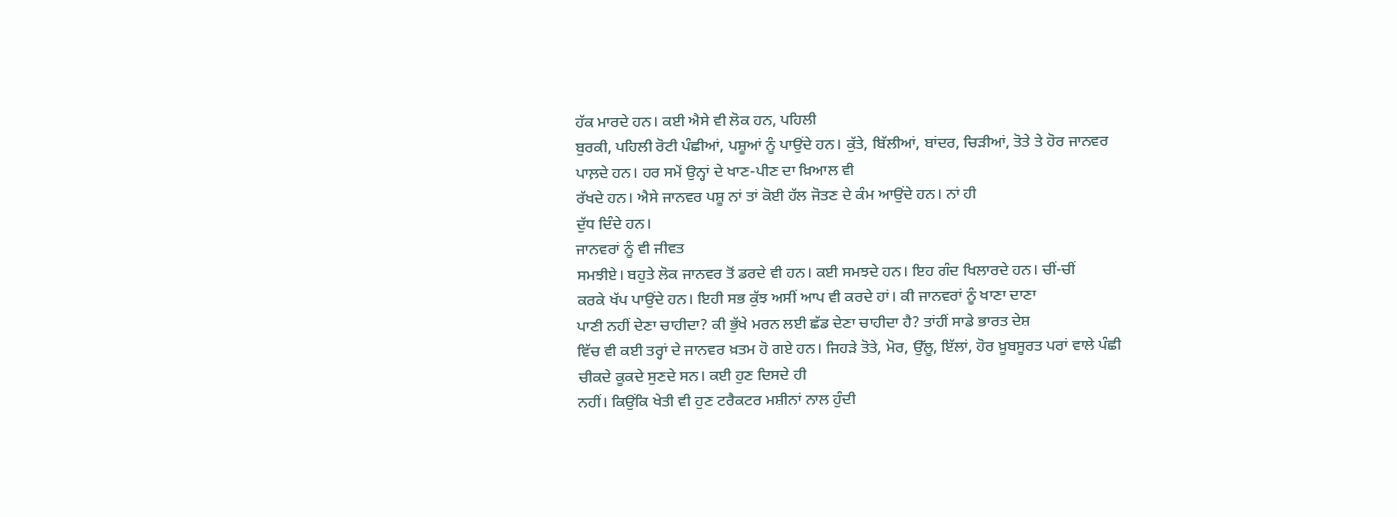ਹੱਕ ਮਾਰਦੇ ਹਨ। ਕਈ ਐਸੇ ਵੀ ਲੋਕ ਹਨ, ਪਹਿਲੀ
ਬੁਰਕੀ, ਪਹਿਲੀ ਰੋਟੀ ਪੰਛੀਆਂ, ਪਸ਼ੂਆਂ ਨੂੰ ਪਾਉਂਦੇ ਹਨ। ਕੁੱਤੇ, ਬਿੱਲੀਆਂ, ਬਾਂਦਰ, ਚਿੜੀਆਂ, ਤੋਤੇ ਤੇ ਹੋਰ ਜਾਨਵਰ ਪਾਲ਼ਦੇ ਹਨ। ਹਰ ਸਮੇਂ ਉਨ੍ਹਾਂ ਦੇ ਖਾਣ-ਪੀਣ ਦਾ ਖ਼ਿਆਲ ਵੀ
ਰੱਖਦੇ ਹਨ। ਐਸੇ ਜਾਨਵਰ ਪਸ਼ੂ ਨਾਂ ਤਾਂ ਕੋਈ ਹੱਲ ਜੋਤਣ ਦੇ ਕੰਮ ਆਉਂਦੇ ਹਨ। ਨਾਂ ਹੀ
ਦੁੱਧ ਦਿੰਦੇ ਹਨ।
ਜਾਨਵਰਾਂ ਨੂੰ ਵੀ ਜੀਵਤ
ਸਮਝੀਏ। ਬਹੁਤੇ ਲੋਕ ਜਾਨਵਰ ਤੋਂ ਡਰਦੇ ਵੀ ਹਨ। ਕਈ ਸਮਝਦੇ ਹਨ। ਇਹ ਗੰਦ ਖਿਲਾਰਦੇ ਹਨ। ਚੀਂ-ਚੀਂ
ਕਰਕੇ ਖੱਪ ਪਾਉਂਦੇ ਹਨ। ਇਹੀ ਸਭ ਕੁੱਝ ਅਸੀਂ ਆਪ ਵੀ ਕਰਦੇ ਹਾਂ। ਕੀ ਜਾਨਵਰਾਂ ਨੂੰ ਖਾਣਾ ਦਾਣਾ
ਪਾਣੀ ਨਹੀਂ ਦੇਣਾ ਚਾਹੀਦਾ? ਕੀ ਭੁੱਖੇ ਮਰਨ ਲਈ ਛੱਡ ਦੇਣਾ ਚਾਹੀਦਾ ਹੈ? ਤਾਂਹੀਂ ਸਾਡੇ ਭਾਰਤ ਦੇਸ਼
ਵਿੱਚ ਵੀ ਕਈ ਤਰ੍ਹਾਂ ਦੇ ਜਾਨਵਰ ਖ਼ਤਮ ਹੋ ਗਏ ਹਨ। ਜਿਹੜੇ ਤੋਤੇ, ਮੋਰ, ਉੱਲੂ, ਇੱਲਾਂ, ਹੋਰ ਖ਼ੂਬਸੂਰਤ ਪਰਾਂ ਵਾਲੇ ਪੰਛੀ ਚੀਕਦੇ ਕੂਕਦੇ ਸੁਣਦੇ ਸਨ। ਕਈ ਹੁਣ ਦਿਸਦੇ ਹੀ
ਨਹੀਂ। ਕਿਉਂਕਿ ਖੇਤੀ ਵੀ ਹੁਣ ਟਰੈਕਟਰ ਮਸ਼ੀਨਾਂ ਨਾਲ ਹੁੰਦੀ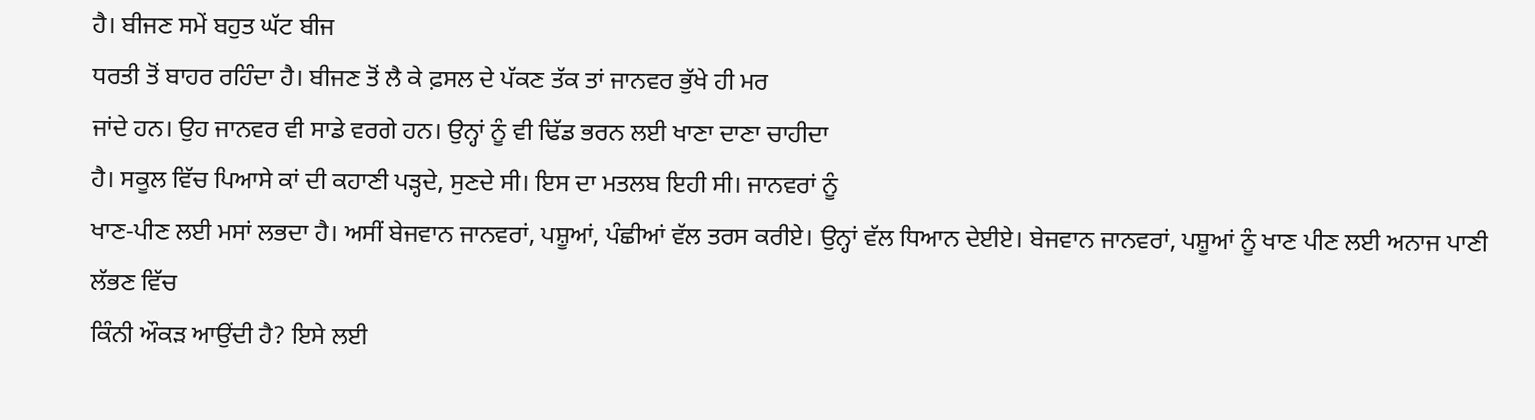ਹੈ। ਬੀਜਣ ਸਮੇਂ ਬਹੁਤ ਘੱਟ ਬੀਜ
ਧਰਤੀ ਤੋਂ ਬਾਹਰ ਰਹਿੰਦਾ ਹੈ। ਬੀਜਣ ਤੋਂ ਲੈ ਕੇ ਫ਼ਸਲ ਦੇ ਪੱਕਣ ਤੱਕ ਤਾਂ ਜਾਨਵਰ ਭੁੱਖੇ ਹੀ ਮਰ
ਜਾਂਦੇ ਹਨ। ਉਹ ਜਾਨਵਰ ਵੀ ਸਾਡੇ ਵਰਗੇ ਹਨ। ਉਨ੍ਹਾਂ ਨੂੰ ਵੀ ਢਿੱਡ ਭਰਨ ਲਈ ਖਾਣਾ ਦਾਣਾ ਚਾਹੀਦਾ
ਹੈ। ਸਕੂਲ ਵਿੱਚ ਪਿਆਸੇ ਕਾਂ ਦੀ ਕਹਾਣੀ ਪੜ੍ਹਦੇ, ਸੁਣਦੇ ਸੀ। ਇਸ ਦਾ ਮਤਲਬ ਇਹੀ ਸੀ। ਜਾਨਵਰਾਂ ਨੂੰ
ਖਾਣ-ਪੀਣ ਲਈ ਮਸਾਂ ਲਭਦਾ ਹੈ। ਅਸੀਂ ਬੇਜਵਾਨ ਜਾਨਵਰਾਂ, ਪਸ਼ੂਆਂ, ਪੰਛੀਆਂ ਵੱਲ ਤਰਸ ਕਰੀਏ। ਉਨ੍ਹਾਂ ਵੱਲ ਧਿਆਨ ਦੇਈਏ। ਬੇਜਵਾਨ ਜਾਨਵਰਾਂ, ਪਸ਼ੂਆਂ ਨੂੰ ਖਾਣ ਪੀਣ ਲਈ ਅਨਾਜ ਪਾਣੀ ਲੱਭਣ ਵਿੱਚ
ਕਿੰਨੀ ਔਕੜ ਆਉਂਦੀ ਹੈ? ਇਸੇ ਲਈ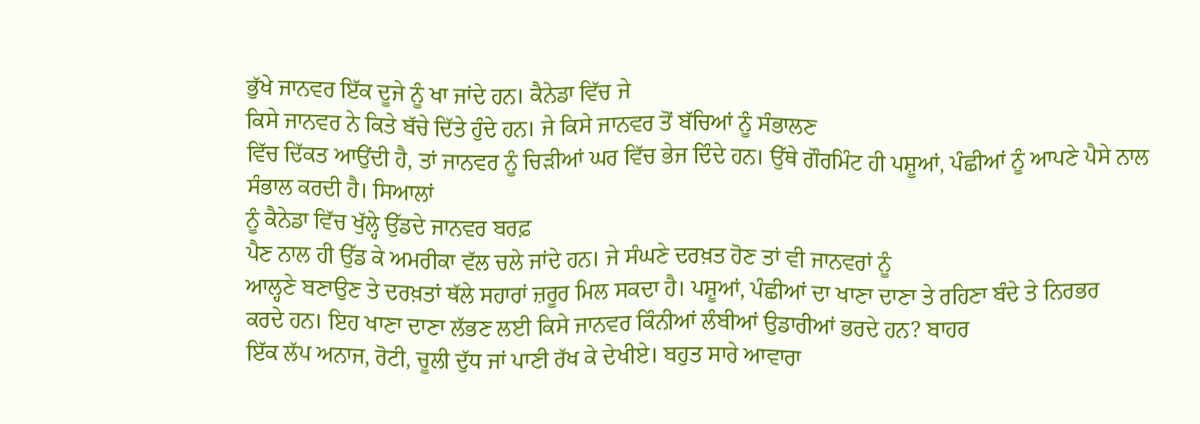ਭੁੱਖੇ ਜਾਨਵਰ ਇੱਕ ਦੂਜੇ ਨੂੰ ਖਾ ਜਾਂਦੇ ਹਨ। ਕੈਨੇਡਾ ਵਿੱਚ ਜੇ
ਕਿਸੇ ਜਾਨਵਰ ਨੇ ਕਿਤੇ ਬੱਚੇ ਦਿੱਤੇ ਹੁੰਦੇ ਹਨ। ਜੇ ਕਿਸੇ ਜਾਨਵਰ ਤੋਂ ਬੱਚਿਆਂ ਨੂੰ ਸੰਭਾਲਣ
ਵਿੱਚ ਦਿੱਕਤ ਆਉਂਦੀ ਹੈ, ਤਾਂ ਜਾਨਵਰ ਨੂੰ ਚਿੜੀਆਂ ਘਰ ਵਿੱਚ ਭੇਜ ਦਿੰਦੇ ਹਨ। ਉੱਥੇ ਗੌਰਮਿੰਟ ਹੀ ਪਸ਼ੂਆਂ, ਪੰਛੀਆਂ ਨੂੰ ਆਪਣੇ ਪੈਸੇ ਨਾਲ ਸੰਭਾਲ ਕਰਦੀ ਹੈ। ਸਿਆਲਾਂ
ਨੂੰ ਕੈਨੇਡਾ ਵਿੱਚ ਖੁੱਲ੍ਹੇ ਉੱਡਦੇ ਜਾਨਵਰ ਬਰਫ਼
ਪੈਣ ਨਾਲ ਹੀ ਉੱਡ ਕੇ ਅਮਰੀਕਾ ਵੱਲ ਚਲੇ ਜਾਂਦੇ ਹਨ। ਜੇ ਸੰਘਣੇ ਦਰਖ਼ਤ ਹੋਣ ਤਾਂ ਵੀ ਜਾਨਵਰਾਂ ਨੂੰ
ਆਲ੍ਹਣੇ ਬਣਾਉਣ ਤੇ ਦਰਖ਼ਤਾਂ ਥੱਲੇ ਸਹਾਰਾਂ ਜ਼ਰੂਰ ਮਿਲ ਸਕਦਾ ਹੈ। ਪਸ਼ੂਆਂ, ਪੰਛੀਆਂ ਦਾ ਖਾਣਾ ਦਾਣਾ ਤੇ ਰਹਿਣਾ ਬੰਦੇ ਤੇ ਨਿਰਭਰ
ਕਰਦੇ ਹਨ। ਇਹ ਖਾਣਾ ਦਾਣਾ ਲੱਭਣ ਲਈ ਕਿਸੇ ਜਾਨਵਰ ਕਿੰਨੀਆਂ ਲੰਬੀਆਂ ਉਡਾਰੀਆਂ ਭਰਦੇ ਹਨ? ਬਾਹਰ
ਇੱਕ ਲੱਪ ਅਨਾਜ, ਰੋਟੀ, ਚੂਲੀ ਦੁੱਧ ਜਾਂ ਪਾਣੀ ਰੱਖ ਕੇ ਦੇਖੀਏ। ਬਹੁਤ ਸਾਰੇ ਆਵਾਰਾ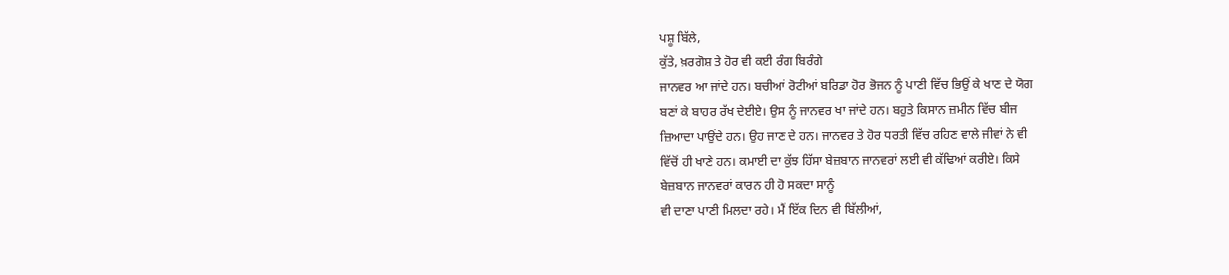ਪਸ਼ੂ ਬਿੱਲੇ,
ਕੁੱਤੇ, ਖ਼ਰਗੋਸ਼ ਤੇ ਹੋਰ ਵੀ ਕਈ ਰੰਗ ਬਿਰੰਗੇ
ਜਾਨਵਰ ਆ ਜਾਂਦੇ ਹਨ। ਬਚੀਆਂ ਰੋਟੀਆਂ ਬਰਿਡਾ ਹੋਰ ਭੋਜਨ ਨੂੰ ਪਾਣੀ ਵਿੱਚ ਭਿਉਂ ਕੇ ਖਾਣ ਦੇ ਯੋਗ
ਬਣਾਂ ਕੇ ਬਾਹਰ ਰੱਖ ਦੇਈਏ। ਉਸ ਨੂੰ ਜਾਨਵਰ ਖਾ ਜਾਂਦੇ ਹਨ। ਬਹੁਤੇ ਕਿਸਾਨ ਜ਼ਮੀਨ ਵਿੱਚ ਬੀਜ
ਜ਼ਿਆਦਾ ਪਾਉਂਦੇ ਹਨ। ਉਹ ਜਾਣ ਦੇ ਹਨ। ਜਾਨਵਰ ਤੇ ਹੋਰ ਧਰਤੀ ਵਿੱਚ ਰਹਿਣ ਵਾਲੇ ਜੀਵਾਂ ਨੇ ਵੀ
ਵਿੱਚੋਂ ਹੀ ਖਾਣੇ ਹਨ। ਕਮਾਈ ਦਾ ਕੁੱਝ ਹਿੱਸਾ ਬੇਜ਼ਬਾਨ ਜਾਨਵਰਾਂ ਲਈ ਵੀ ਕੱਢਿਆਂ ਕਰੀਏ। ਕਿਸੇ
ਬੇਜ਼ਬਾਨ ਜਾਨਵਰਾਂ ਕਾਰਨ ਹੀ ਹੋ ਸਕਦਾ ਸਾਨੂੰ
ਵੀ ਦਾਣਾ ਪਾਣੀ ਮਿਲਦਾ ਰਹੇ। ਮੈਂ ਇੱਕ ਦਿਨ ਵੀ ਬਿੱਲੀਆਂ,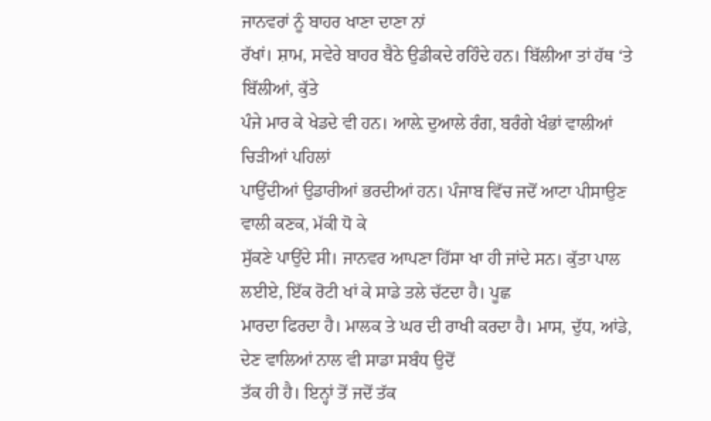ਜਾਨਵਰਾਂ ਨੂੰ ਬਾਹਰ ਖਾਣਾ ਦਾਣਾ ਨਾਂ
ਰੱਖਾਂ। ਸ਼ਾਮ, ਸਵੇਰੇ ਬਾਹਰ ਬੈਠੇ ਉਡੀਕਦੇ ਰਹਿੰਦੇ ਹਨ। ਬਿੱਲੀਆ ਤਾਂ ਹੱਥ ‘ਤੇ ਬਿੱਲੀਆਂ, ਕੁੱਤੇ
ਪੰਜੇ ਮਾਰ ਕੇ ਖੇਡਦੇ ਵੀ ਹਨ। ਆਲ਼ੇ ਦੁਆਲੇ ਰੰਗ, ਬਰੰਗੇ ਖੰਭਾਂ ਵਾਲੀਆਂ ਚਿੜੀਆਂ ਪਹਿਲਾਂ
ਪਾਉਂਦੀਆਂ ਉਡਾਰੀਆਂ ਭਰਦੀਆਂ ਹਨ। ਪੰਜਾਬ ਵਿੱਚ ਜਦੋਂ ਆਟਾ ਪੀਸਾਉਣ ਵਾਲੀ ਕਣਕ, ਮੱਕੀ ਧੋ ਕੇ
ਸੁੱਕਣੇ ਪਾਉਂਦੇ ਸੀ। ਜਾਨਵਰ ਆਪਣਾ ਹਿੱਸਾ ਖਾ ਹੀ ਜਾਂਦੇ ਸਨ। ਕੁੱਤਾ ਪਾਲ ਲਈਏ, ਇੱਕ ਰੋਟੀ ਖਾਂ ਕੇ ਸਾਡੇ ਤਲੇ ਚੱਟਦਾ ਹੈ। ਪੂਛ
ਮਾਰਦਾ ਫਿਰਦਾ ਹੈ। ਮਾਲਕ ਤੇ ਘਰ ਦੀ ਰਾਖੀ ਕਰਦਾ ਹੈ। ਮਾਸ, ਦੁੱਧ, ਆਂਡੇ, ਦੇਣ ਵਾਲਿਆਂ ਨਾਲ ਵੀ ਸਾਡਾ ਸਬੰਧ ਉਦੋਂ
ਤੱਕ ਹੀ ਹੈ। ਇਨ੍ਹਾਂ ਤੋਂ ਜਦੋਂ ਤੱਕ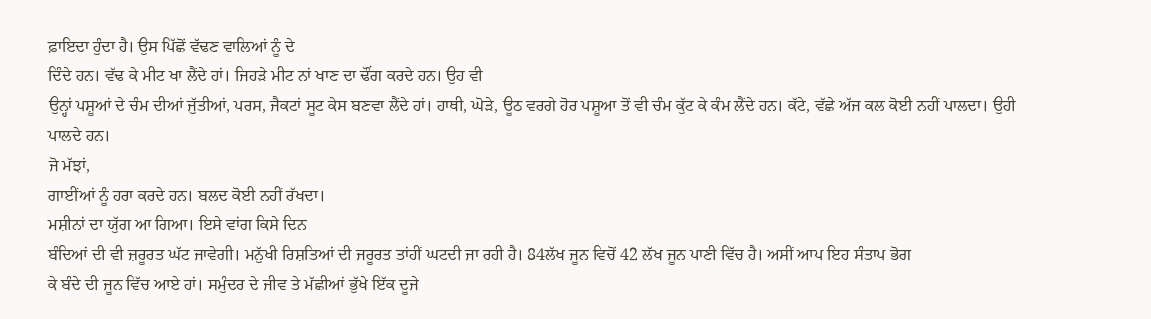ਫ਼ਾਇਦਾ ਹੁੰਦਾ ਹੈ। ਉਸ ਪਿੱਛੋਂ ਵੱਢਣ ਵਾਲਿਆਂ ਨੂੰ ਦੇ
ਦਿੰਦੇ ਹਨ। ਵੱਢ ਕੇ ਮੀਟ ਖਾ ਲੈਂਦੇ ਹਾਂ। ਜਿਹੜੇ ਮੀਟ ਨਾਂ ਖਾਣ ਦਾ ਢੌਂਗ ਕਰਦੇ ਹਨ। ਉਹ ਵੀ
ਉਨ੍ਹਾਂ ਪਸ਼ੂਆਂ ਦੇ ਚੰਮ ਦੀਆਂ ਜੁੱਤੀਆਂ, ਪਰਸ, ਜੈਕਟਾਂ ਸੂਟ ਕੇਸ ਬਣਵਾ ਲੈਂਦੇ ਹਾਂ। ਹਾਥੀ, ਘੋੜੇ, ਊਠ ਵਰਗੇ ਹੋਰ ਪਸ਼ੂਆ ਤੋਂ ਵੀ ਚੰਮ ਕੁੱਟ ਕੇ ਕੰਮ ਲੈਂਦੇ ਹਨ। ਕੱਟੇ, ਵੱਛੇ ਅੱਜ ਕਲ ਕੋਈ ਨਹੀਂ ਪਾਲਦਾ। ਉਹੀ ਪਾਲਦੇ ਹਨ।
ਜੋ ਮੱਝਾਂ,
ਗਾਈਂਆਂ ਨੂੰ ਹਰਾ ਕਰਦੇ ਹਨ। ਬਲਦ ਕੋਈ ਨਹੀਂ ਰੱਖਦਾ।
ਮਸ਼ੀਨਾਂ ਦਾ ਯੁੱਗ ਆ ਗਿਆ। ਇਸੇ ਵਾਂਗ ਕਿਸੇ ਦਿਨ
ਬੰਦਿਆਂ ਦੀ ਵੀ ਜ਼ਰੂਰਤ ਘੱਟ ਜਾਵੇਗੀ। ਮਨੁੱਖੀ ਰਿਸ਼ਤਿਆਂ ਦੀ ਜਰੂਰਤ ਤਾਂਹੀਂ ਘਟਦੀ ਜਾ ਰਹੀ ਹੈ। 84ਲੱਖ ਜੂਨ ਵਿਚੋਂ 42 ਲੱਖ ਜੂਨ ਪਾਣੀ ਵਿੱਚ ਹੈ। ਅਸੀਂ ਆਪ ਇਹ ਸੰਤਾਪ ਭੋਗ
ਕੇ ਬੰਦੇ ਦੀ ਜੂਨ ਵਿੱਚ ਆਏ ਹਾਂ। ਸਮੁੰਦਰ ਦੇ ਜੀਵ ਤੇ ਮੱਛੀਆਂ ਭੁੱਖੇ ਇੱਕ ਦੂਜੇ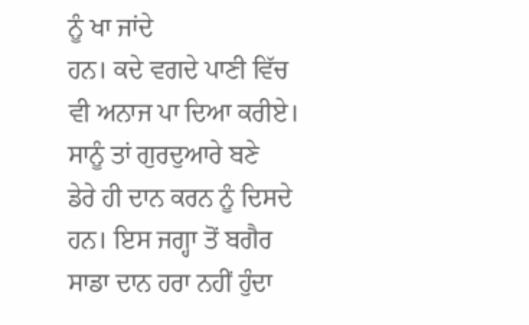ਨੂੰ ਖਾ ਜਾਂਦੇ
ਹਨ। ਕਦੇ ਵਗਦੇ ਪਾਣੀ ਵਿੱਚ ਵੀ ਅਨਾਜ ਪਾ ਦਿਆ ਕਰੀਏ।
ਸਾਨੂੰ ਤਾਂ ਗੁਰਦੁਆਰੇ ਬਣੇ
ਡੇਰੇ ਹੀ ਦਾਨ ਕਰਨ ਨੂੰ ਦਿਸਦੇ ਹਨ। ਇਸ ਜਗ੍ਹਾ ਤੋਂ ਬਗੈਰ ਸਾਡਾ ਦਾਨ ਹਰਾ ਨਹੀਂ ਹੁੰਦਾ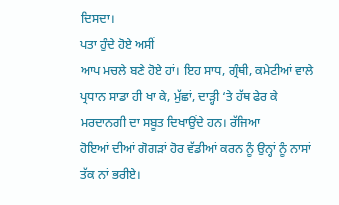ਦਿਸਦਾ।
ਪਤਾ ਹੁੰਦੇ ਹੋਏ ਅਸੀਂ
ਆਪ ਮਚਲੇ ਬਣੇ ਹੋਏ ਹਾਂ। ਇਹ ਸਾਧ, ਗ੍ਰੰਥੀ, ਕਮੇਟੀਆਂ ਵਾਲੇ ਪ੍ਰਧਾਨ ਸਾਡਾ ਹੀ ਖਾ ਕੇ, ਮੁੱਛਾਂ, ਦਾੜ੍ਹੀ ‘ਤੇ ਹੱਥ ਫੇਰ ਕੇ ਮਰਦਾਨਗੀ ਦਾ ਸਬੂਤ ਦਿਖਾਉਂਦੇ ਹਨ। ਰੱਜਿਆ
ਹੋਇਆਂ ਦੀਆਂ ਗੋਗੜਾਂ ਹੋਰ ਵੱਡੀਆਂ ਕਰਨ ਨੂੰ ਉਨ੍ਹਾਂ ਨੂੰ ਨਾਸਾਂ ਤੱਕ ਨਾਂ ਭਰੀਏ।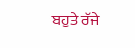ਬਹੁਤੇ ਰੱਜੇ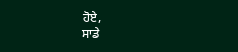ਹੋਏ,
ਸਾਡੇ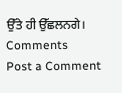ਉੱਤੇ ਹੀ ਉੱਛਲਨਗੇ।
Comments
Post a Comment